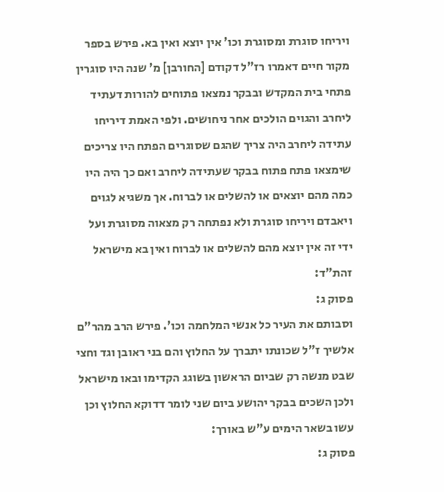ויריחו סוגרת ומסוגרת וכו' אין יוצא ואין בא. פירש בספר מקור חיים דאמרו רז"ל דקודם [החורבן] מ' שנה היו סוגרין פתחי בית המקדש ובבקר נמצאו פתוחים להורות דעתיד ליחרב והגוים הולכים אחר ניחושים. ולפי האמת דיריחו עתידה ליחרב היה צריך שהגם שסוגרים הפתח היו צריכים שימצאו פתח פתוח בבקר שעתידה ליחרב ואם כך היה היו כמה מהם יוצאים או להשלים או לברוח. אך משגיא לגוים ויאבדם ויריחו סוגרת ולא נפתחה רק מצאוה מסוגרת ועל ידי זה אין יוצא מהם להשלים או לברוח ואין בא מישראל זהת"ד:
פסוק ג:
וסבותם את העיר כל אנשי המלחמה וכו'. פירש הרב מהר"ם אלשיך ז"ל שכונתו יתברך על החלוץ והם בני ראובן וגד וחצי שבט מנשה רק שביום הראשון בשוגג הקדימו ובאו מישראל ולכן השכים בבקר יהושע ביום שני לומר דדוקא החלוץ וכן עשו בשאר הימים ע"ש באורך:
פסוק ג: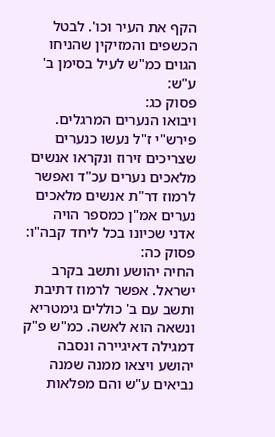הקף את העיר וכו'. לבטל הכשפים והמזיקין שהניחו הגוים כמ"ש לעיל בסימן ב' ע"ש:
פסוק כג:
ויבואו הנערים המרגלים. פירש"י ז"ל נעשו כנערים שצריכים זירוז ונקראו אנשים מלאכים נערים עכ"ד ואפשר לרמוז דר"ת אנשים מלאכים נערים אמ"ן כמספר הויה אדני שכיונו בכל ליחד קבה"ו:
פסוק כה:
החיה יהושע ותשב בקרב ישראל. אפשר לרמוז דתיבת ותשב עם ב' כוללים גימטריא ונשאה הוא לאשה. כמ"ש פ"ק דמגילה דאיגיירה ונסבה יהושע ויצאו ממנה שמנה נביאים ע"ש והם מפלאות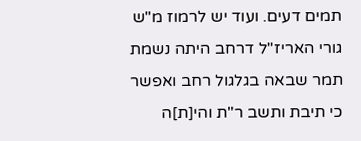תמים דעים. ועוד יש לרמוז מ"ש גורי האריז"ל דרחב היתה נשמת תמר שבאה בגלגול רחב ואפשר כי תיבת ותשב ר"ת והי[ת]ה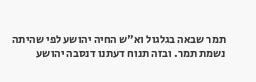תמר שבאה בגלגול וא"ש החיה יהושע לפי שהיתה נשמת תמר. ובזה תנוח דעתנו דנסבה יהושע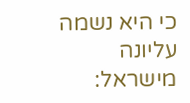כי היא נשמה עליונה מישראל: